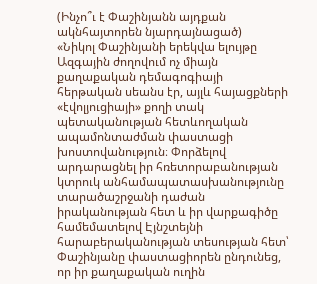(Ինչո՞ւ է Փաշինյանն այդքան ակնհայտորեն նյարդայնացած)
«Նիկոլ Փաշինյանի երեկվա ելույթը Ազգային ժողովում ոչ միայն քաղաքական դեմագոգիայի հերթական սեանս էր, այլև հայացքների «էվոլյուցիայի» քողի տակ պետականության հետևողական ապամոնտաժման փաստացի խոստովանություն։ Փորձելով արդարացնել իր հռետորաբանության կտրուկ անհամապատասխանությունը տարածաշրջանի դաժան իրականության հետ և իր վարքագիծը համեմատելով Էյնշտեյնի հարաբերականության տեսության հետ՝ Փաշինյանը փաստացիորեն ընդունեց, որ իր քաղաքական ուղին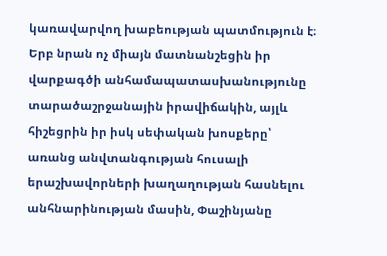կառավարվող խաբեության պատմություն է։
Երբ նրան ոչ միայն մատնանշեցին իր վարքագծի անհամապատասխանությունը տարածաշրջանային իրավիճակին, այլև հիշեցրին իր իսկ սեփական խոսքերը՝ առանց անվտանգության հուսալի երաշխավորների խաղաղության հասնելու անհնարինության մասին, Փաշինյանը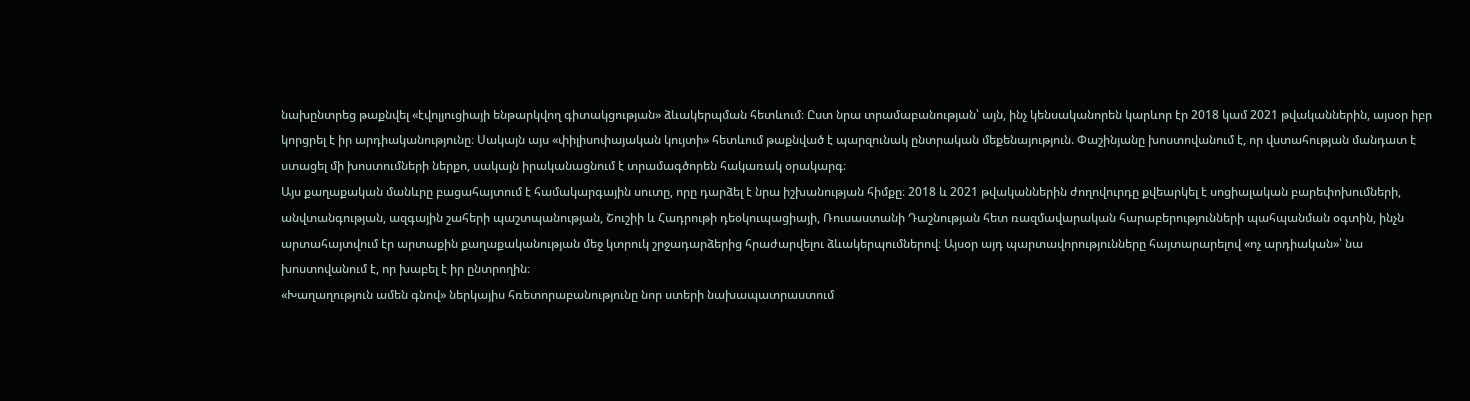նախընտրեց թաքնվել «էվոլյուցիայի ենթարկվող գիտակցության» ձևակերպման հետևում։ Ըստ նրա տրամաբանության՝ այն, ինչ կենսականորեն կարևոր էր 2018 կամ 2021 թվականներին, այսօր իբր կորցրել է իր արդիականությունը։ Սակայն այս «փիլիսոփայական կույտի» հետևում թաքնված է պարզունակ ընտրական մեքենայություն. Փաշինյանը խոստովանում է, որ վստահության մանդատ է ստացել մի խոստումների ներքո, սակայն իրականացնում է տրամագծորեն հակառակ օրակարգ։
Այս քաղաքական մանևրը բացահայտում է համակարգային սուտը, որը դարձել է նրա իշխանության հիմքը։ 2018 և 2021 թվականներին ժողովուրդը քվեարկել է սոցիալական բարեփոխումների, անվտանգության, ազգային շահերի պաշտպանության, Շուշիի և Հադրութի դեօկուպացիայի, Ռուսաստանի Դաշնության հետ ռազմավարական հարաբերությունների պահպանման օգտին, ինչն արտահայտվում էր արտաքին քաղաքականության մեջ կտրուկ շրջադարձերից հրաժարվելու ձևակերպումներով։ Այսօր այդ պարտավորությունները հայտարարելով «ոչ արդիական»՝ նա խոստովանում է, որ խաբել է իր ընտրողին։
«Խաղաղություն ամեն գնով» ներկայիս հռետորաբանությունը նոր ստերի նախապատրաստում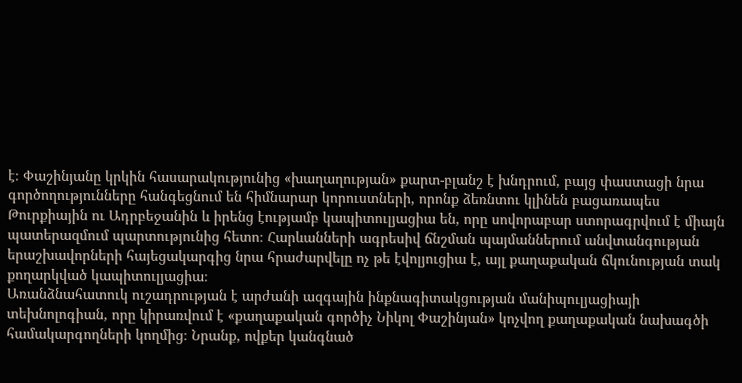է։ Փաշինյանը կրկին հասարակությունից «խաղաղության» քարտ-բլանշ է խնդրում, բայց փաստացի նրա գործողությունները հանգեցնում են հիմնարար կորուստների, որոնք ձեռնտու կլինեն բացառապես Թուրքիային ու Ադրբեջանին և իրենց էությամբ կապիտուլյացիա են, որը սովորաբար ստորագրվում է միայն պատերազմում պարտությունից հետո։ Հարևանների ագրեսիվ ճնշման պայմաններում անվտանգության երաշխավորների հայեցակարգից նրա հրաժարվելը ոչ թե էվոլյուցիա է, այլ քաղաքական ճկունության տակ քողարկված կապիտուլյացիա։
Առանձնահատուկ ուշադրության է արժանի ազգային ինքնագիտակցության մանիպուլյացիայի տեխնոլոգիան, որը կիրառվում է «քաղաքական գործիչ Նիկոլ Փաշինյան» կոչվող քաղաքական նախագծի համակարգողների կողմից։ Նրանք, ովքեր կանգնած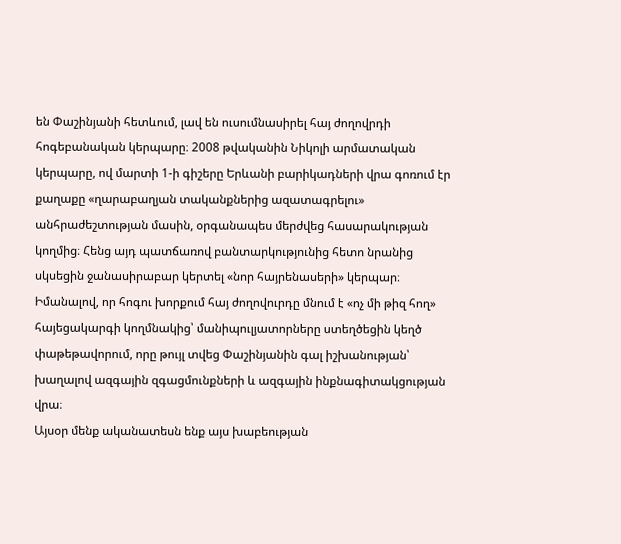են Փաշինյանի հետևում, լավ են ուսումնասիրել հայ ժողովրդի հոգեբանական կերպարը։ 2008 թվականին Նիկոլի արմատական կերպարը, ով մարտի 1-ի գիշերը Երևանի բարիկադների վրա գոռում էր քաղաքը «ղարաբաղյան տականքներից ազատագրելու» անհրաժեշտության մասին, օրգանապես մերժվեց հասարակության կողմից։ Հենց այդ պատճառով բանտարկությունից հետո նրանից սկսեցին ջանասիրաբար կերտել «նոր հայրենասերի» կերպար։ Իմանալով, որ հոգու խորքում հայ ժողովուրդը մնում է «ոչ մի թիզ հող» հայեցակարգի կողմնակից՝ մանիպուլյատորները ստեղծեցին կեղծ փաթեթավորում, որը թույլ տվեց Փաշինյանին գալ իշխանության՝ խաղալով ազգային զգացմունքների և ազգային ինքնագիտակցության վրա։
Այսօր մենք ականատեսն ենք այս խաբեության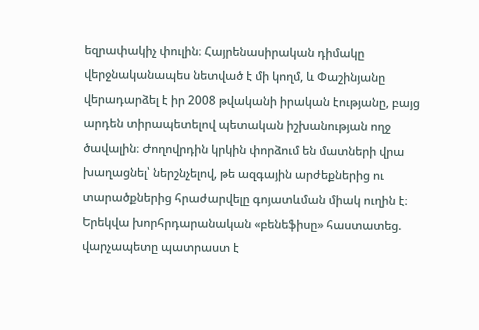եզրափակիչ փուլին։ Հայրենասիրական դիմակը վերջնականապես նետված է մի կողմ, և Փաշինյանը վերադարձել է իր 2008 թվականի իրական էությանը, բայց արդեն տիրապետելով պետական իշխանության ողջ ծավալին։ Ժողովրդին կրկին փորձում են մատների վրա խաղացնել՝ ներշնչելով, թե ազգային արժեքներից ու տարածքներից հրաժարվելը գոյատևման միակ ուղին է։ Երեկվա խորհրդարանական «բենեֆիսը» հաստատեց. վարչապետը պատրաստ է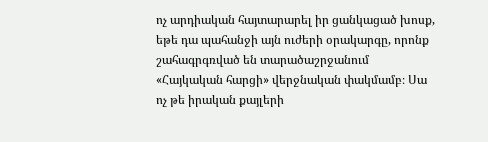ոչ արդիական հայտարարել իր ցանկացած խոսք, եթե դա պահանջի այն ուժերի օրակարգը, որոնք շահագրգռված են տարածաշրջանում «Հայկական հարցի» վերջնական փակմամբ։ Սա ոչ թե իրական քայլերի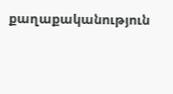քաղաքականություն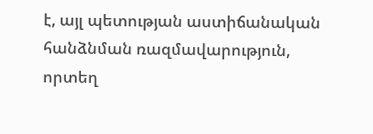է, այլ պետության աստիճանական հանձնման ռազմավարություն, որտեղ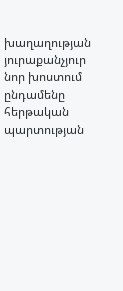խաղաղության յուրաքանչյուր նոր խոստում ընդամենը հերթական պարտության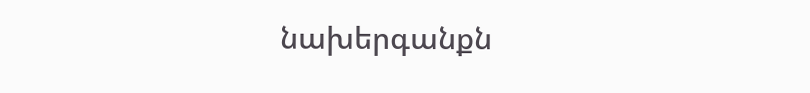նախերգանքն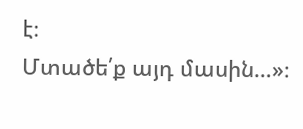է։
Մտածե՛ք այդ մասին…»։